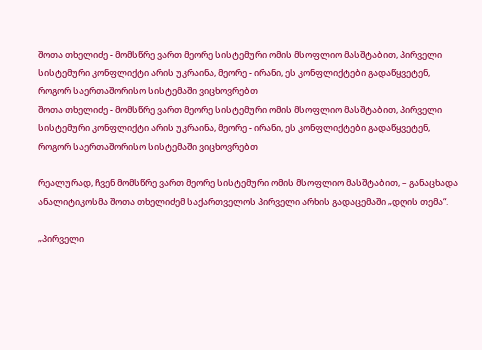შოთა თხელიძე - მომსწრე ვართ მეორე სისტემური ომის მსოფლიო მასშტაბით, პირველი სისტემური კონფლიქტი არის უკრაინა, მეორე - ირანი, ეს კონფლიქტები გადაწყვეტენ, როგორ საერთაშორისო სისტემაში ვიცხოვრებთ
შოთა თხელიძე - მომსწრე ვართ მეორე სისტემური ომის მსოფლიო მასშტაბით, პირველი სისტემური კონფლიქტი არის უკრაინა, მეორე - ირანი, ეს კონფლიქტები გადაწყვეტენ, როგორ საერთაშორისო სისტემაში ვიცხოვრებთ

რეალურად, ჩვენ მომსწრე ვართ მეორე სისტემური ომის მსოფლიო მასშტაბით, – განაცხადა ანალიტიკოსმა შოთა თხელიძემ საქართველოს პირველი არხის გადაცემაში „დღის თემა“.

„პირველი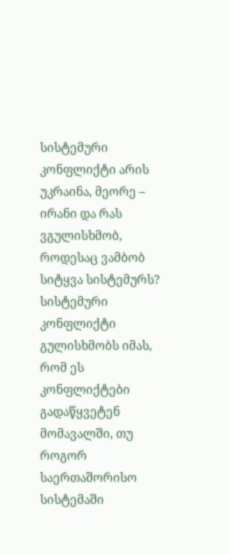სისტემური კონფლიქტი არის უკრაინა, მეორე – ირანი და რას ვგულისხმობ, როდესაც ვამბობ სიტყვა სისტემურს? სისტემური კონფლიქტი გულისხმობს იმას, რომ ეს კონფლიქტები გადაწყვეტენ მომავალში, თუ როგორ საერთაშორისო სისტემაში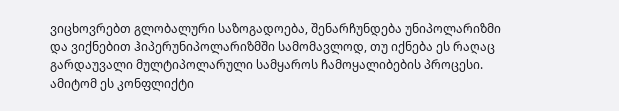ვიცხოვრებთ გლობალური საზოგადოება, შენარჩუნდება უნიპოლარიზმი და ვიქნებით ჰიპერუნიპოლარიზმში სამომავლოდ, თუ იქნება ეს რაღაც გარდაუვალი მულტიპოლარული სამყაროს ჩამოყალიბების პროცესი. ამიტომ ეს კონფლიქტი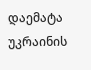დაემატა უკრაინის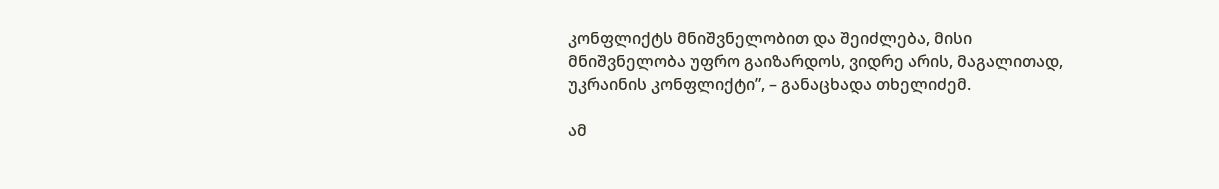კონფლიქტს მნიშვნელობით და შეიძლება, მისი მნიშვნელობა უფრო გაიზარდოს, ვიდრე არის, მაგალითად, უკრაინის კონფლიქტი”, – განაცხადა თხელიძემ.

ამ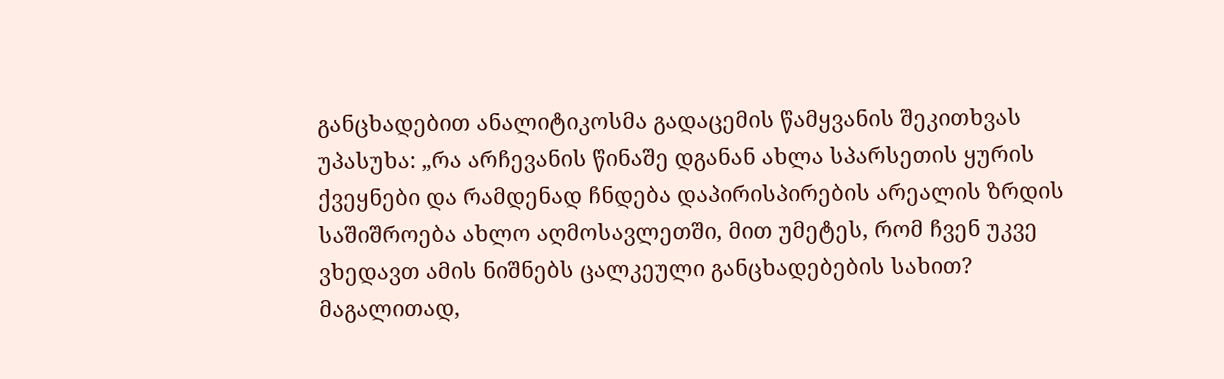განცხადებით ანალიტიკოსმა გადაცემის წამყვანის შეკითხვას უპასუხა: „რა არჩევანის წინაშე დგანან ახლა სპარსეთის ყურის ქვეყნები და რამდენად ჩნდება დაპირისპირების არეალის ზრდის საშიშროება ახლო აღმოსავლეთში, მით უმეტეს, რომ ჩვენ უკვე ვხედავთ ამის ნიშნებს ცალკეული განცხადებების სახით? მაგალითად,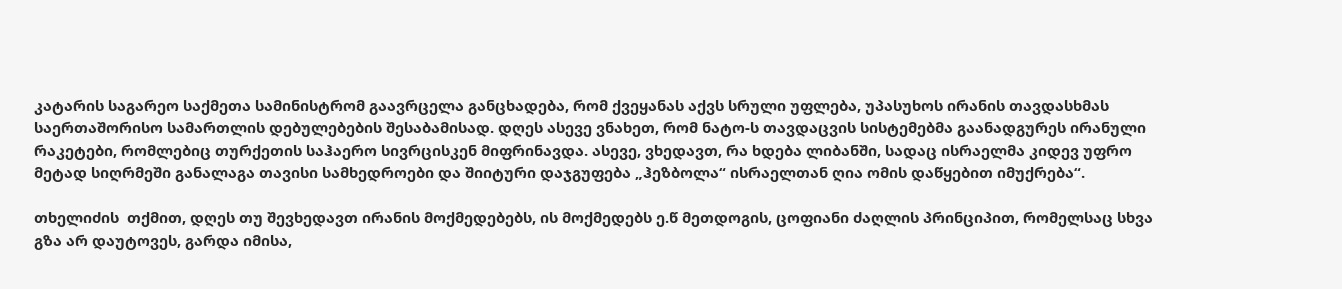კატარის საგარეო საქმეთა სამინისტრომ გაავრცელა განცხადება, რომ ქვეყანას აქვს სრული უფლება, უპასუხოს ირანის თავდასხმას საერთაშორისო სამართლის დებულებების შესაბამისად. დღეს ასევე ვნახეთ, რომ ნატო-ს თავდაცვის სისტემებმა გაანადგურეს ირანული რაკეტები, რომლებიც თურქეთის საჰაერო სივრცისკენ მიფრინავდა. ასევე, ვხედავთ, რა ხდება ლიბანში, სადაც ისრაელმა კიდევ უფრო მეტად სიღრმეში განალაგა თავისი სამხედროები და შიიტური დაჯგუფება „ჰეზბოლა“ ისრაელთან ღია ომის დაწყებით იმუქრება“.

თხელიძის  თქმით, დღეს თუ შევხედავთ ირანის მოქმედებებს, ის მოქმედებს ე.წ მეთდოგის, ცოფიანი ძაღლის პრინციპით, რომელსაც სხვა გზა არ დაუტოვეს, გარდა იმისა,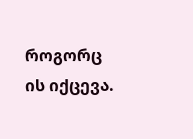როგორც ის იქცევა.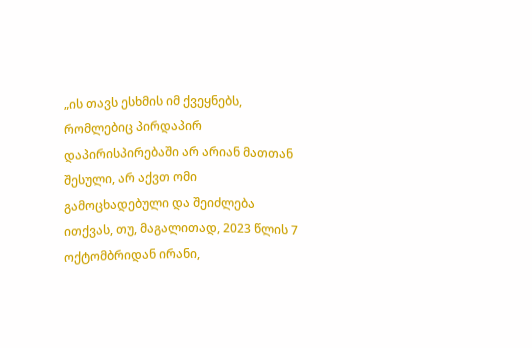„ის თავს ესხმის იმ ქვეყნებს, რომლებიც პირდაპირ დაპირისპირებაში არ არიან მათთან შესული, არ აქვთ ომი გამოცხადებული და შეიძლება ითქვას, თუ, მაგალითად, 2023 წლის 7 ოქტომბრიდან ირანი,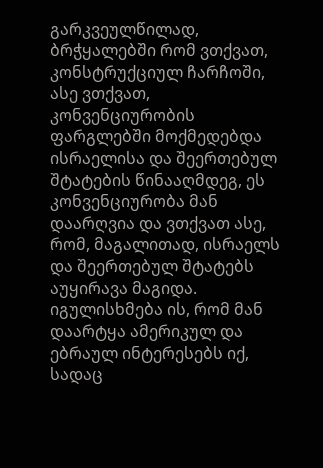გარკვეულწილად, ბრჭყალებში რომ ვთქვათ, კონსტრუქციულ ჩარჩოში, ასე ვთქვათ, კონვენციურობის ფარგლებში მოქმედებდა ისრაელისა და შეერთებულ შტატების წინააღმდეგ, ეს კონვენციურობა მან დაარღვია და ვთქვათ ასე, რომ, მაგალითად, ისრაელს და შეერთებულ შტატებს აუყირავა მაგიდა. იგულისხმება ის, რომ მან დაარტყა ამერიკულ და ებრაულ ინტერესებს იქ, სადაც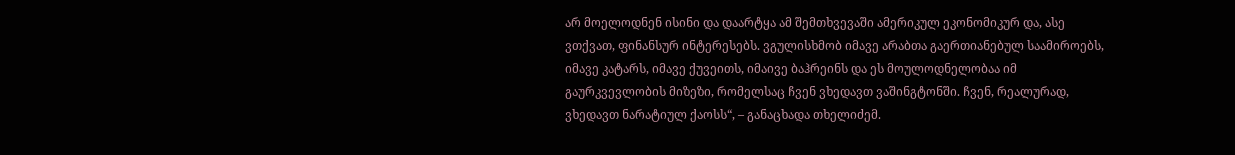არ მოელოდნენ ისინი და დაარტყა ამ შემთხვევაში ამერიკულ ეკონომიკურ და, ასე ვთქვათ, ფინანსურ ინტერესებს. ვგულისხმობ იმავე არაბთა გაერთიანებულ საამიროებს, იმავე კატარს, იმავე ქუვეითს, იმაივე ბაჰრეინს და ეს მოულოდნელობაა იმ გაურკვევლობის მიზეზი, რომელსაც ჩვენ ვხედავთ ვაშინგტონში. ჩვენ, რეალურად, ვხედავთ ნარატიულ ქაოსს“, – განაცხადა თხელიძემ.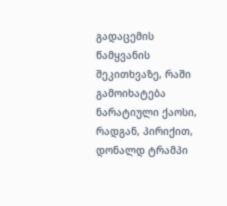გადაცემის წამყვანის შეკითხვაზე, რაში გამოიხატება ნარატიული ქაოსი, რადგან, პირიქით, დონალდ ტრამპი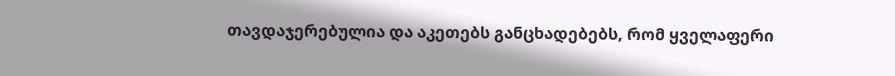თავდაჯერებულია და აკეთებს განცხადებებს, რომ ყველაფერი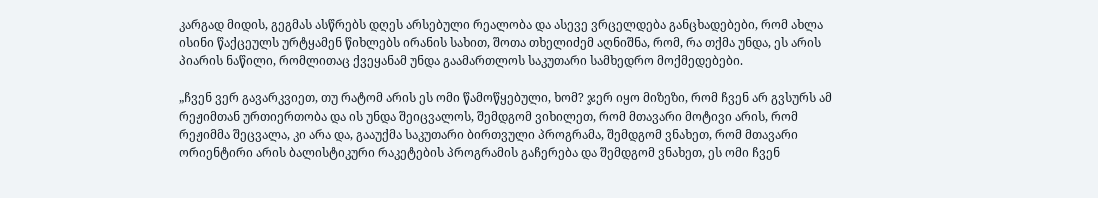კარგად მიდის, გეგმას ასწრებს დღეს არსებული რეალობა და ასევე ვრცელდება განცხადებები, რომ ახლა ისინი წაქცეულს ურტყამენ წიხლებს ირანის სახით, შოთა თხელიძემ აღნიშნა, რომ, რა თქმა უნდა, ეს არის პიარის ნაწილი, რომლითაც ქვეყანამ უნდა გაამართლოს საკუთარი სამხედრო მოქმედებები.

„ჩვენ ვერ გავარკვიეთ, თუ რატომ არის ეს ომი წამოწყებული, ხომ? ჯერ იყო მიზეზი, რომ ჩვენ არ გვსურს ამ რეჟიმთან ურთიერთობა და ის უნდა შეიცვალოს, შემდგომ ვიხილეთ, რომ მთავარი მოტივი არის, რომ რეჟიმმა შეცვალა, კი არა და, გააუქმა საკუთარი ბირთვული პროგრამა, შემდგომ ვნახეთ, რომ მთავარი ორიენტირი არის ბალისტიკური რაკეტების პროგრამის გაჩერება და შემდგომ ვნახეთ, ეს ომი ჩვენ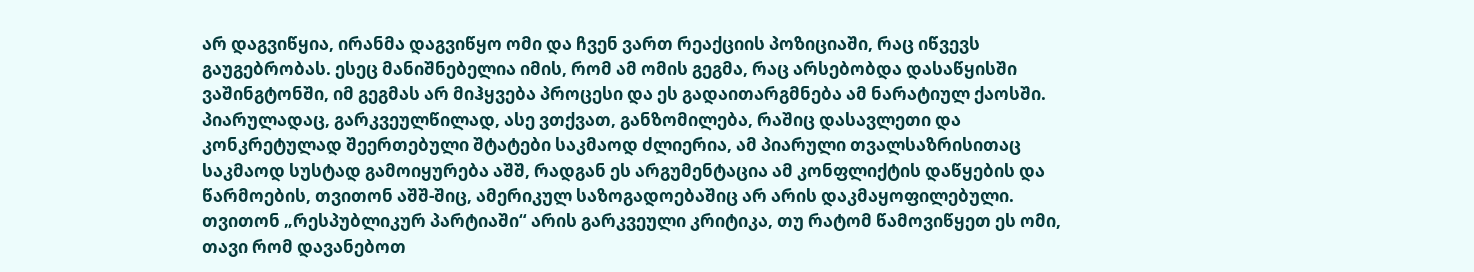არ დაგვიწყია, ირანმა დაგვიწყო ომი და ჩვენ ვართ რეაქციის პოზიციაში, რაც იწვევს გაუგებრობას. ესეც მანიშნებელია იმის, რომ ამ ომის გეგმა, რაც არსებობდა დასაწყისში ვაშინგტონში, იმ გეგმას არ მიჰყვება პროცესი და ეს გადაითარგმნება ამ ნარატიულ ქაოსში. პიარულადაც, გარკვეულწილად, ასე ვთქვათ, განზომილება, რაშიც დასავლეთი და კონკრეტულად შეერთებული შტატები საკმაოდ ძლიერია, ამ პიარული თვალსაზრისითაც საკმაოდ სუსტად გამოიყურება აშშ, რადგან ეს არგუმენტაცია ამ კონფლიქტის დაწყების და წარმოების, თვითონ აშშ-შიც, ამერიკულ საზოგადოებაშიც არ არის დაკმაყოფილებული. თვითონ „რესპუბლიკურ პარტიაში“ არის გარკვეული კრიტიკა, თუ რატომ წამოვიწყეთ ეს ომი, თავი რომ დავანებოთ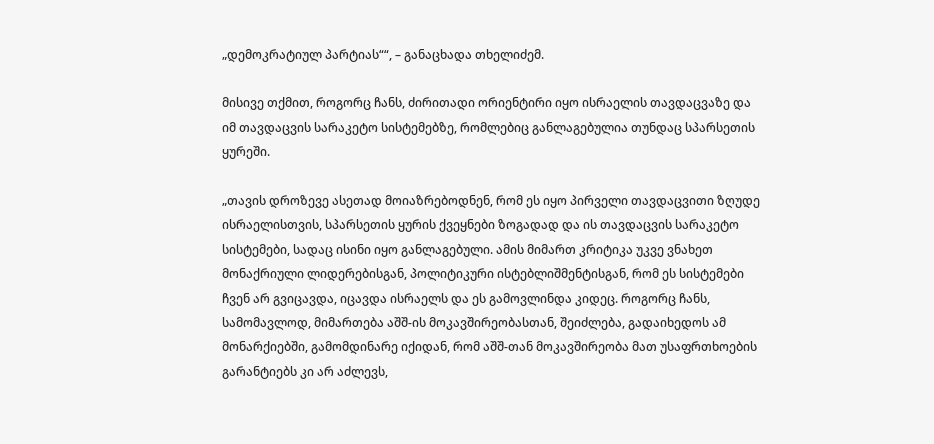„დემოკრატიულ პარტიას““, – განაცხადა თხელიძემ.

მისივე თქმით, როგორც ჩანს, ძირითადი ორიენტირი იყო ისრაელის თავდაცვაზე და იმ თავდაცვის სარაკეტო სისტემებზე, რომლებიც განლაგებულია თუნდაც სპარსეთის ყურეში.

„თავის დროზევე ასეთად მოიაზრებოდნენ, რომ ეს იყო პირველი თავდაცვითი ზღუდე ისრაელისთვის, სპარსეთის ყურის ქვეყნები ზოგადად და ის თავდაცვის სარაკეტო სისტემები, სადაც ისინი იყო განლაგებული. ამის მიმართ კრიტიკა უკვე ვნახეთ მონაქრიული ლიდერებისგან, პოლიტიკური ისტებლიშმენტისგან, რომ ეს სისტემები ჩვენ არ გვიცავდა, იცავდა ისრაელს და ეს გამოვლინდა კიდეც. როგორც ჩანს, სამომავლოდ, მიმართება აშშ-ის მოკავშირეობასთან, შეიძლება, გადაიხედოს ამ მონარქიებში, გამომდინარე იქიდან, რომ აშშ-თან მოკავშირეობა მათ უსაფრთხოების გარანტიებს კი არ აძლევს,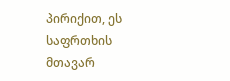პირიქით, ეს საფრთხის მთავარ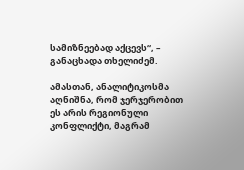სამიზნეებად აქცევს“, – განაცხადა თხელიძემ.

ამასთან, ანალიტიკოსმა აღნიშნა, რომ ჯერჯერობით ეს არის რეგიონული კონფლიქტი, მაგრამ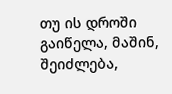თუ ის დროში გაიწელა, მაშინ, შეიძლება,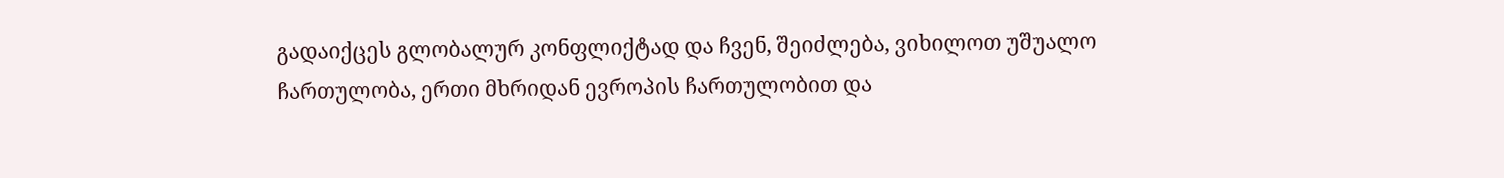გადაიქცეს გლობალურ კონფლიქტად და ჩვენ, შეიძლება, ვიხილოთ უშუალო ჩართულობა, ერთი მხრიდან ევროპის ჩართულობით და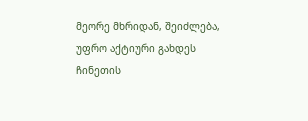მეორე მხრიდან, შეიძლება, უფრო აქტიური გახდეს ჩინეთის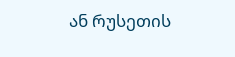ან რუსეთის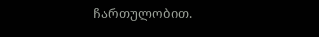ჩართულობით.